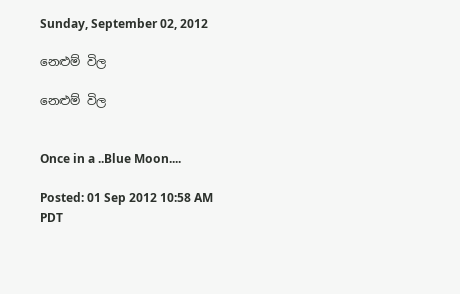Sunday, September 02, 2012

නෙළුම් විල

නෙළුම් විල


Once in a ..Blue Moon....

Posted: 01 Sep 2012 10:58 AM PDT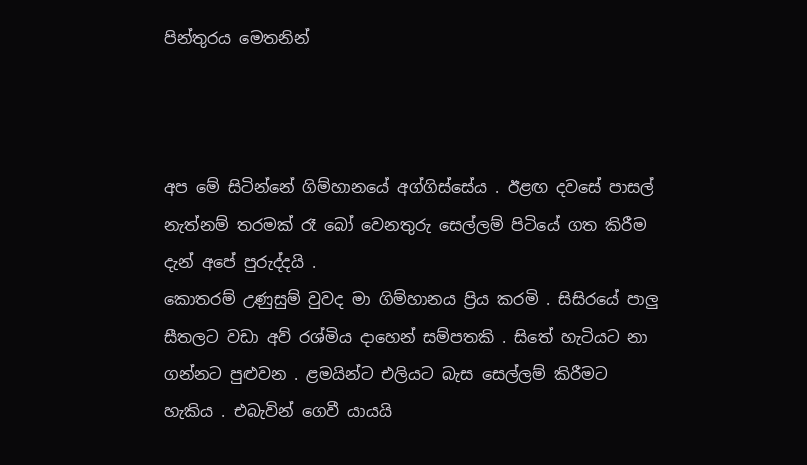පින්තුරය මෙතනින්



අප මේ සිටින්නේ ගිම්හානයේ අග්ගිස්සේය . ඊළඟ දවසේ පාසල් නැත්නම් තරමක් රෑ බෝ වෙනතුරු සෙල්ලම් පිටියේ ගත කිරීම දැන් අපේ පුරුද්දයි .
කොතරම් උණුසුම් වුවද මා ගිම්හානය ප්‍රිය කරමි . සිසිරයේ පාලු සීතලට වඩා අව් රශ්මිය දාහෙන් සම්පතකි . සිතේ හැටියට නා ගන්නට පුළුවන . ළමයින්ට එලියට බැස සෙල්ලම් කිරීමට හැකිය . එබැවින් ගෙවී යායයි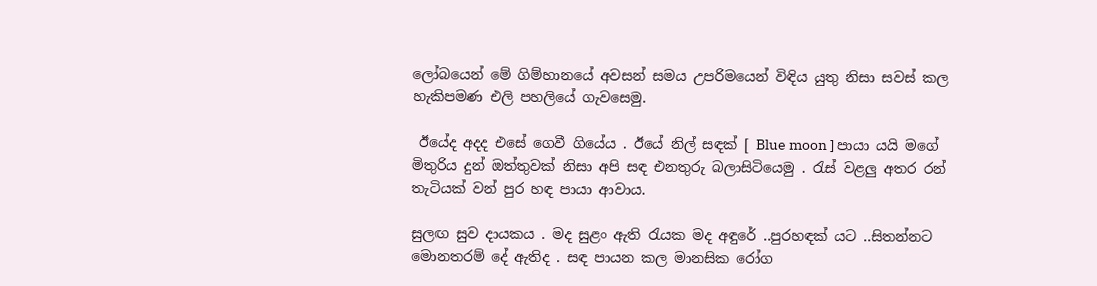ලෝබයෙන් මේ ගිම්හානයේ අවසන් සමය උපරිමයෙන් විඳිය යුතු නිසා සවස් කල හැකිපමණ එලි පහලියේ ගැවසෙමු.

 ඊයේද අදද එසේ ගෙවී ගියේය . ඊයේ නිල් සඳක් [ Blue moon ] පායා යයි මගේ මිතුරිය දුන් ඔත්තුවක් නිසා අපි සඳ එනතුරු බලාසිටියෙමු . රැස් වළලු අතර රන් තැටියක් වන් පුර හඳ පායා ආවාය.

සුලඟ සුව දායකය . මද සුළං ඇති රැයක මද අඳුරේ ..පුරහඳක් යට ..සිතන්නට මොනතරම් දේ ඇතිද . සඳ පායන කල මානසික රෝග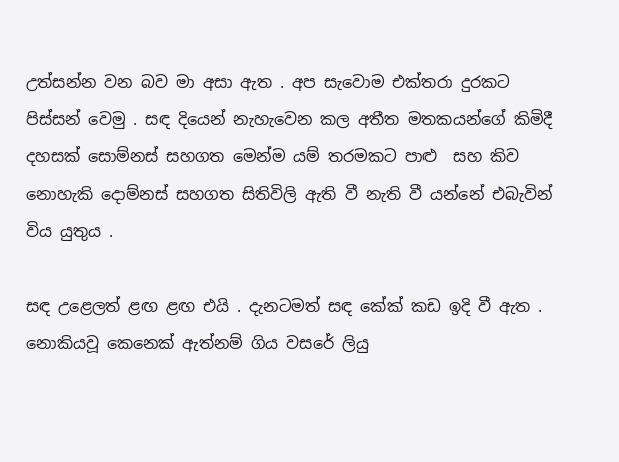උත්සන්න වන බව මා අසා ඇත . අප සැවොම එක්තරා දුරකට පිස්සන් වෙමු . සඳ දියෙන් නැහැවෙන කල අතීත මතකයන්ගේ කිමිදී දහසක් සොම්නස් සහගත මෙන්ම යම් තරමකට පාළු  සහ කිව නොහැකි දොම්නස් සහගත සිතිවිලි ඇති වී නැති වී යන්නේ එබැවින් විය යුතුය .

සඳ උළෙලත් ළඟ ළඟ එයි . දැනටමත් සඳ කේක් කඩ ඉදි වී ඇත . නොකියවූ කෙනෙක් ඇත්නම් ගිය වසරේ ලියු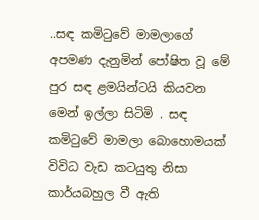..සඳ කමිටුවේ මාමලාගේ අපමණ දැනුමින් පෝෂිත වූ මේ පුර සඳ ළමයින්ටයි කියවන මෙන් ඉල්ලා සිටිමි . සඳ කමිටුවේ මාමලා බොහොමයක් විවිධ වැඩ කටයුතු නිසා කාර්යබහුල වී ඇති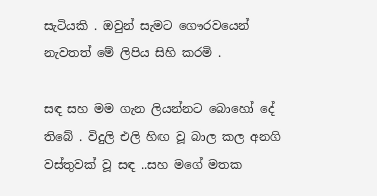සැටියකි . ඔවුන් සැමට ගෞරවයෙන් නැවතත් මේ ලිපිය සිහි කරමි .

සඳ සහ මම ගැන ලියන්නට බොහෝ දේ තිබේ . විදුලි එලි හිඟ වූ බාල කල අනගි වස්තුවක් වූ සඳ ..සහ මගේ මතක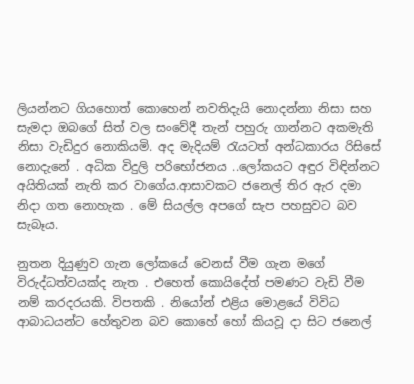ලියන්නට ගියහොත් කොහෙන් නවතිදැයි නොදන්නා නිසා සහ සැමදා ඔබගේ සිත් වල සංවේදී තැන් පහුරු ගාන්නට අකමැති නිසා වැඩිදුර නොකියමි. අද මැදියම් රැයටත් අන්ධකාරය රිසිසේ නොදැනේ . අධික විදුලි පරිභෝජනය ..ලෝකයට අඳුර විඳින්නට අයිතියක් නැති කර වාගේය.ආසාවකට ජනෙල් තිර ඇර දමා නිදා ගත නොහැක . මේ සියල්ල අපගේ සැප පහසුවට බව සැබෑය.

නුතන දියුණුව ගැන ලෝකයේ වෙනස් වීම ගැන මගේ විරුද්ධත්වයක්ද නැත . එහෙත් කොයිදේත් පමණට වැඩි වීම නම් කරදරයකි. විපතකි . නියෝන් එළිය මොළයේ විවිධ ආබාධයන්ට හේතුවන බව කොහේ හෝ කියවූ දා සිට ජනෙල්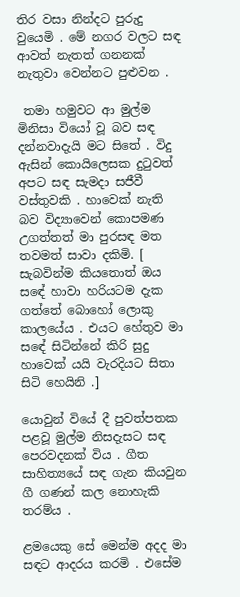තිර වසා නින්දට පුරුදු වුයෙමි . මේ නගර වලට සඳ ආවත් නැතත් ගනනක් නැතුවා වෙන්නට පුළුවන .

 තමා හමුවට ආ මුල්ම මිනිසා වියෝ වූ බව සඳ දන්නවාදැයි මට සිතේ . විදු ඇසින් කොයිලෙසක දුටුවත් අපට සඳ සැමදා සජීවී වස්තුවකි . හාවෙක් නැති බව විද්‍යාවෙන් කොපමණ උගත්තත් මා පුරසඳ මත තවමත් සාවා දකිමි. [ සැබවින්ම කියතොත් ඔය සඳේ හාවා හරියටම දැක ගත්තේ බොහෝ ලොකු කාලයේය . එයට හේතුව මා සඳේ සිටින්නේ කිරි සුදු හාවෙක් යයි වැරදියට සිතා සිටි හෙයිනි .]

යොවුන් වියේ දී පුවත්පතක පළවූ මුල්ම නිසදැසට සඳ පෙරවදනක් විය . ගීත සාහිත්‍යයේ සඳ ගැන කියවුන ගී ගණන් කල නොහැකි තරම්ය .

ළමයෙකු සේ මෙන්ම අදද මා සඳට ආදරය කරමි . එසේම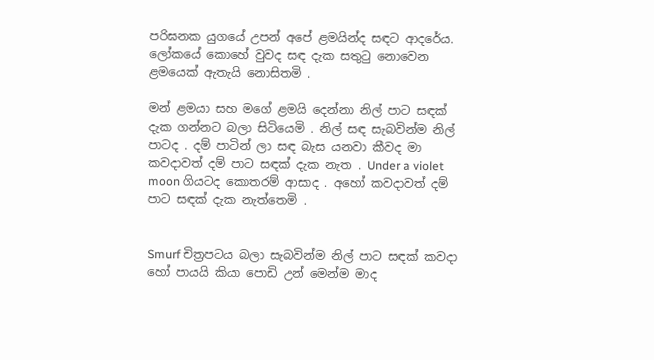පරිඝනක යුගයේ උපන් අපේ ළමයින්ද සඳට ආදරේය. ලෝකයේ කොහේ වුවද සඳ දැක සතුටු නොවෙන ළමයෙක් ඇතැයි නොසිතමි .

මන් ළමයා සහ මගේ ළමයි දෙන්නා නිල් පාට සඳක් දැක ගන්නට බලා සිටියෙමි . නිල් සඳ සැබවින්ම නිල් පාටද . දම් පාටින් ලා සඳ බැස යනවා කීවද මා කවදාවත් දම් පාට සඳක් දැක නැත . Under a violet moon ගියටද කොතරම් ආසාද . අහෝ කවදාවත් දම් පාට සඳක් දැක නැත්තෙමි .


Smurf චිත්‍රපටය බලා සැබවින්ම නිල් පාට සඳක් කවදා හෝ පායයි කියා පොඩි උන් මෙන්ම මාද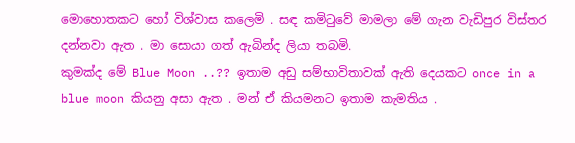මොහොතකට හෝ විශ්වාස කලෙමි . සඳ කමිටුවේ මාමලා මේ ගැන වැඩිපුර විස්තර දන්නවා ඇත . මා සොයා ගත් ඇබින්ද ලියා තබමි.
කුමක්ද මේ Blue Moon ..?? ඉතාම අඩු සම්භාවිතාවක් ඇති දෙයකට once in a blue moon කියනු අසා ඇත . මන් ඒ කියමනට ඉතාම කැමතිය .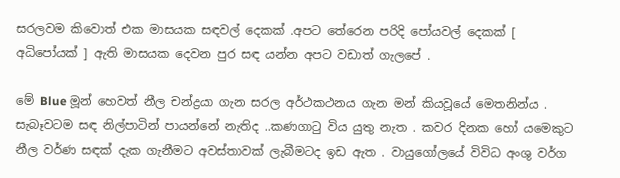සරලවම කිවොත් එක මාසයක සඳවල් දෙකක් .අපට තේරෙන පරිදි පෝයවල් දෙකක් [ අධිපෝයක් ] ඇති මාසයක දෙවන පුර සඳ යන්න අපට වඩාත් ගැලපේ .

මේ Blue මූන් හෙවත් නීල චන්ද්‍රයා ගැන සරල අර්ථකථනය ගැන මන් කියවූයේ මෙතනින්ය .
සැබෑවටම සඳ නිල්පාටින් පායන්නේ නැතිද ..කණගාටු විය යුතු නැත . කවර දිනක හෝ යමෙකුට නීල වර්ණ සඳක් දැක ගැනීමට අවස්තාවක් ලැබීමටද ඉඩ ඇත . වායුගෝලයේ විවිධ අංශු වර්ග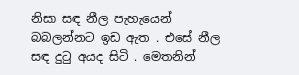නිසා සඳ නීල පැහැයෙන් බබලන්නට ඉඩ ඇත . එසේ නීල සඳ දුටු අයද සිටි . මෙතනින්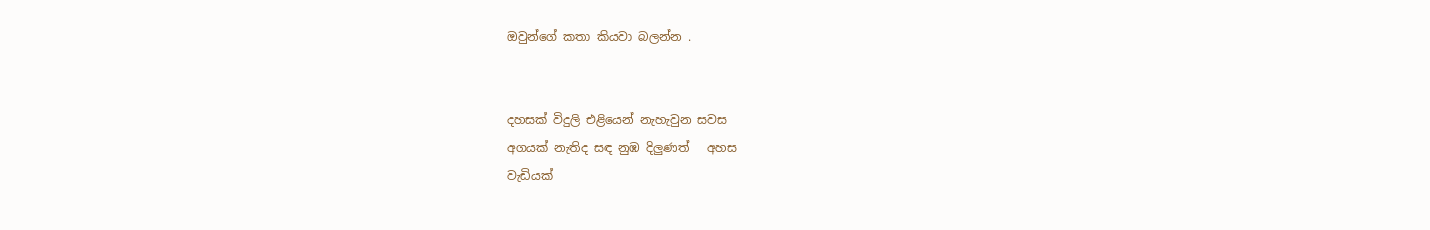ඔවුන්ගේ කතා කියවා බලන්න .


දහසක් විදුලි එළියෙන් නැහැවුන සවස
අගයක් නැතිද සඳ නුඹ දිලුණත්   අහස
වැඩියක්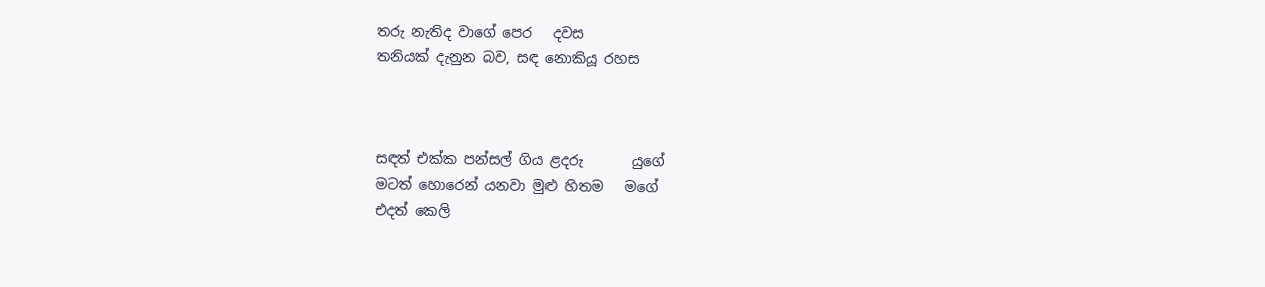තරු නැතිද වාගේ පෙර   දවස
තනියක් දැනුන බව, සඳ නොකියූ රහස



සඳත් එක්ක පන්සල් ගිය ළදරු       යුගේ
මටත් හොරෙන් යනවා මුළු හිතම   මගේ
එදත් කෙලි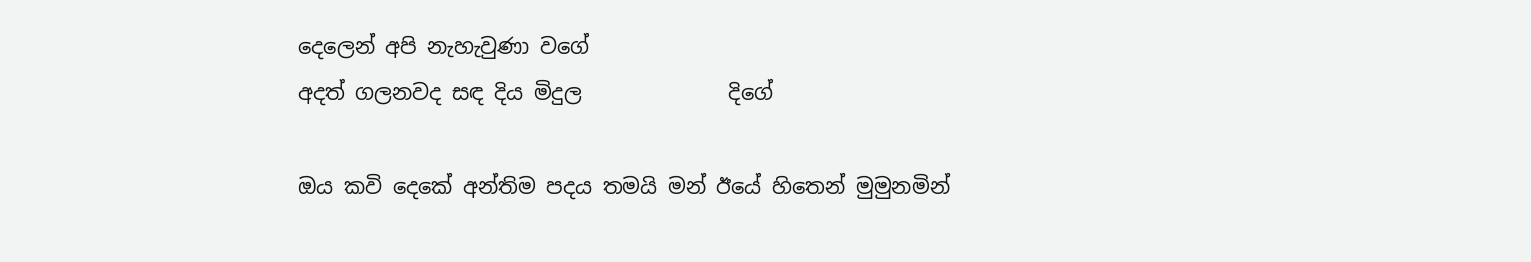දෙලෙන් අපි නැහැවුණා වගේ
අදත් ගලනවද සඳ දිය මිදුල              දිගේ

ඔය කවි දෙකේ අන්තිම පදය තමයි මන් ඊයේ හිතෙන් මුමුනමින්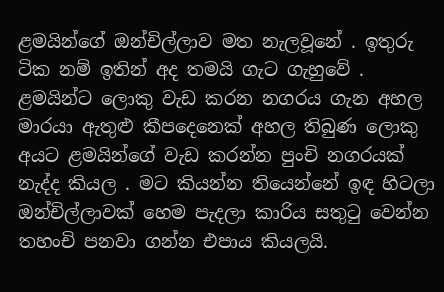ළමයින්ගේ ඔන්චිල්ලාව මත නැලවූනේ . ඉතුරු ටික නම් ඉතින් අද තමයි ගැට ගැහුවේ . ළමයින්ට ලොකු වැඩ කරන නගරය ගැන අහල මාරයා ඇතුළු කීපදෙනෙක් අහල තිබුණ ලොකු අයට ළමයින්ගේ වැඩ කරන්න පුංචි නගරයක් නැද්ද කියල . මට කියන්න තියෙන්නේ ඉඳ හිටලා ඔන්චිල්ලාවක් හෙම පැදලා කාරිය සතුටු වෙන්න තහංචි පනවා ගන්න එපාය කියලයි.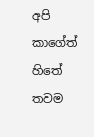අපි කාගේත් හිතේ තවම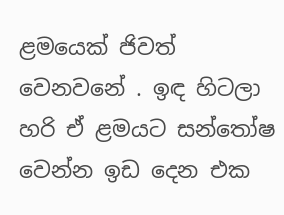ළමයෙක් ජිවත් වෙනවනේ . ඉඳ හිටලා හරි ඒ ළමයට සන්තෝෂ වෙන්න ඉඩ දෙන එක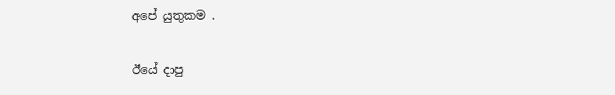අපේ යුතුකම .


ඊයේ දාපු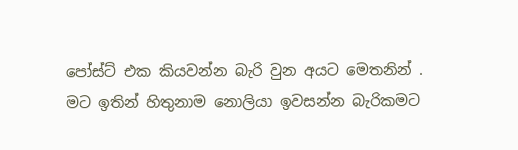පෝස්ට් එක කියවන්න බැරි වුන අයට මෙතනින් . මට ඉතින් හිතුනාම නොලියා ඉවසන්න බැරිකමට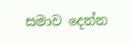සමාව දෙන්න